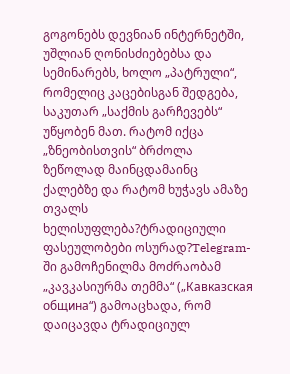გოგონებს დევნიან ინტერნეტში, უშლიან ღონისძიებებსა და სემინარებს, ხოლო „პატრული“, რომელიც კაცებისგან შედგება, საკუთარ „საქმის გარჩევებს“ უწყობენ მათ. რატომ იქცა „ზნეობისთვის“ ბრძოლა ზეწოლად მაინცდამაინც ქალებზე და რატომ ხუჭავს ამაზე თვალს ხელისუფლება?ტრადიციული ფასეულობები ოსურად?Telegram-ში გამოჩენილმა მოძრაობამ „კავკასიურმა თემმა“ („Кавказская община“) გამოაცხადა, რომ დაიცავდა ტრადიციულ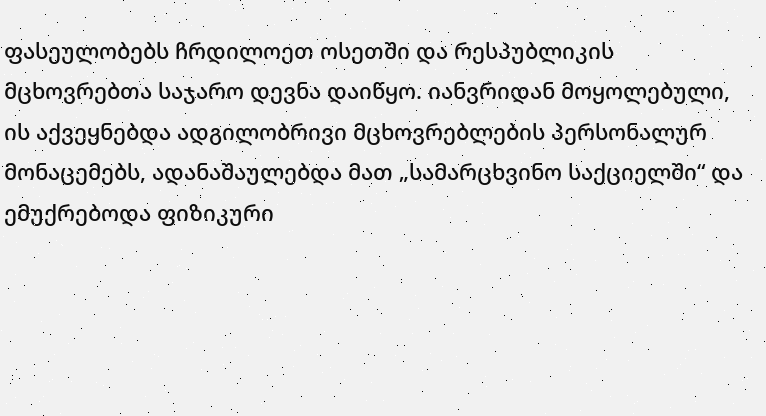ფასეულობებს ჩრდილოეთ ოსეთში და რესპუბლიკის მცხოვრებთა საჯარო დევნა დაიწყო. იანვრიდან მოყოლებული, ის აქვეყნებდა ადგილობრივი მცხოვრებლების პერსონალურ მონაცემებს, ადანაშაულებდა მათ „სამარცხვინო საქციელში“ და ემუქრებოდა ფიზიკური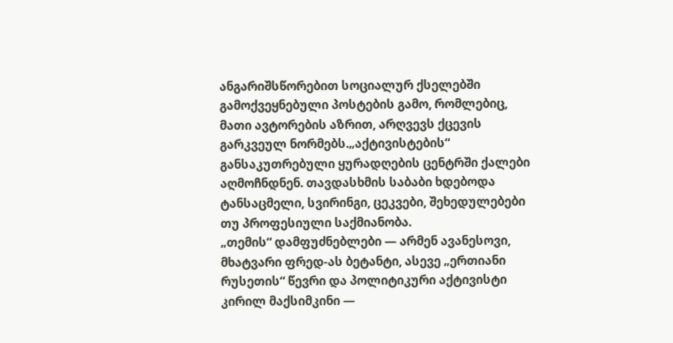ანგარიშსწორებით სოციალურ ქსელებში გამოქვეყნებული პოსტების გამო, რომლებიც, მათი ავტორების აზრით, არღვევს ქცევის გარკვეულ ნორმებს.„აქტივისტების“ განსაკუთრებული ყურადღების ცენტრში ქალები აღმოჩნდნენ. თავდასხმის საბაბი ხდებოდა ტანსაცმელი, სვირინგი, ცეკვები, შეხედულებები თუ პროფესიული საქმიანობა.
„თემის“ დამფუძნებლები — არმენ ავანესოვი, მხატვარი ფრედ-ას ბეტანტი, ასევე „ერთიანი რუსეთის“ წევრი და პოლიტიკური აქტივისტი კირილ მაქსიმკინი —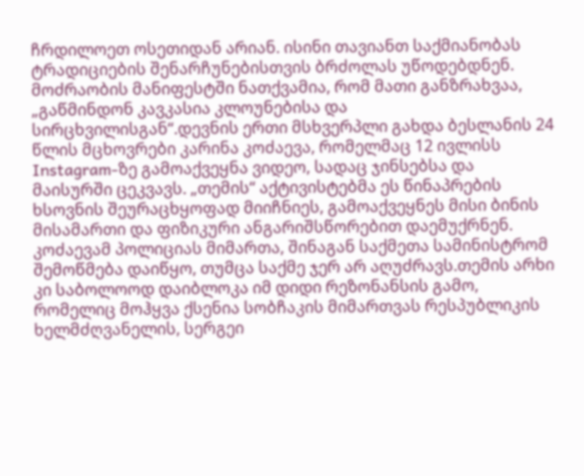ჩრდილოეთ ოსეთიდან არიან. ისინი თავიანთ საქმიანობას ტრადიციების შენარჩუნებისთვის ბრძოლას უწოდებდნენ. მოძრაობის მანიფესტში ნათქვამია, რომ მათი განზრახვაა, „გაწმინდონ კავკასია კლოუნებისა და სირცხვილისგან“.დევნის ერთი მსხვერპლი გახდა ბესლანის 24 წლის მცხოვრები კარინა კოძაევა, რომელმაც 12 ივლისს Instagram-ზე გამოაქვეყნა ვიდეო, სადაც ჯინსებსა და მაისურში ცეკვავს. „თემის“ აქტივისტებმა ეს წინაპრების ხსოვნის შეურაცხყოფად მიიჩნიეს, გამოაქვეყნეს მისი ბინის მისამართი და ფიზიკური ანგარიშსწორებით დაემუქრნენ. კოძაევამ პოლიციას მიმართა, შინაგან საქმეთა სამინისტრომ შემოწმება დაიწყო, თუმცა საქმე ჯერ არ აღუძრავს.თემის არხი კი საბოლოოდ დაიბლოკა იმ დიდი რეზონანსის გამო, რომელიც მოჰყვა ქსენია სობჩაკის მიმართვას რესპუბლიკის ხელმძღვანელის, სერგეი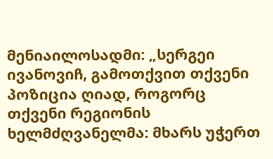მენიაილოსადმი: „სერგეი ივანოვიჩ, გამოთქვით თქვენი პოზიცია ღიად, როგორც თქვენი რეგიონის ხელმძღვანელმა: მხარს უჭერთ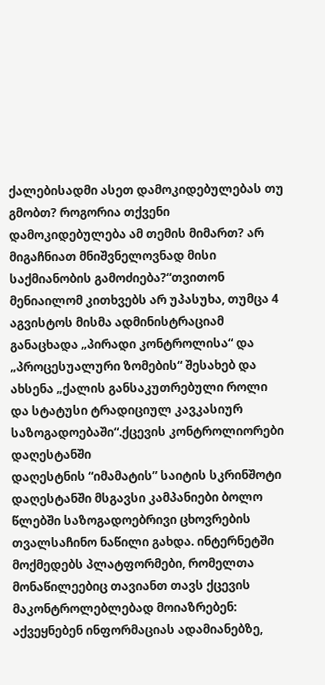ქალებისადმი ასეთ დამოკიდებულებას თუ გმობთ? როგორია თქვენი დამოკიდებულება ამ თემის მიმართ? არ მიგაჩნიათ მნიშვნელოვნად მისი საქმიანობის გამოძიება?“თვითონ მენიაილომ კითხვებს არ უპასუხა, თუმცა 4 აგვისტოს მისმა ადმინისტრაციამ განაცხადა „პირადი კონტროლისა“ და „პროცესუალური ზომების“ შესახებ და ახსენა „ქალის განსაკუთრებული როლი და სტატუსი ტრადიციულ კავკასიურ საზოგადოებაში“.ქცევის კონტროლიორები დაღესტანში
დაღესტნის “იმამატის” საიტის სკრინშოტი
დაღესტანში მსგავსი კამპანიები ბოლო წლებში საზოგადოებრივი ცხოვრების თვალსაჩინო ნაწილი გახდა. ინტერნეტში მოქმედებს პლატფორმები, რომელთა მონაწილეებიც თავიანთ თავს ქცევის მაკონტროლებლებად მოიაზრებენ: აქვეყნებენ ინფორმაციას ადამიანებზე,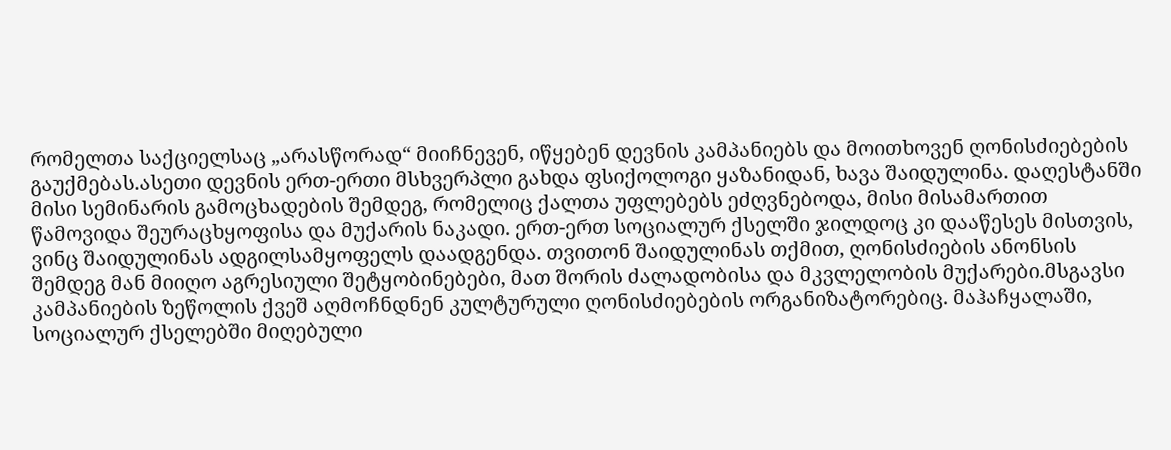რომელთა საქციელსაც „არასწორად“ მიიჩნევენ, იწყებენ დევნის კამპანიებს და მოითხოვენ ღონისძიებების გაუქმებას.ასეთი დევნის ერთ-ერთი მსხვერპლი გახდა ფსიქოლოგი ყაზანიდან, ხავა შაიდულინა. დაღესტანში მისი სემინარის გამოცხადების შემდეგ, რომელიც ქალთა უფლებებს ეძღვნებოდა, მისი მისამართით წამოვიდა შეურაცხყოფისა და მუქარის ნაკადი. ერთ-ერთ სოციალურ ქსელში ჯილდოც კი დააწესეს მისთვის, ვინც შაიდულინას ადგილსამყოფელს დაადგენდა. თვითონ შაიდულინას თქმით, ღონისძიების ანონსის შემდეგ მან მიიღო აგრესიული შეტყობინებები, მათ შორის ძალადობისა და მკვლელობის მუქარები.მსგავსი კამპანიების ზეწოლის ქვეშ აღმოჩნდნენ კულტურული ღონისძიებების ორგანიზატორებიც. მაჰაჩყალაში, სოციალურ ქსელებში მიღებული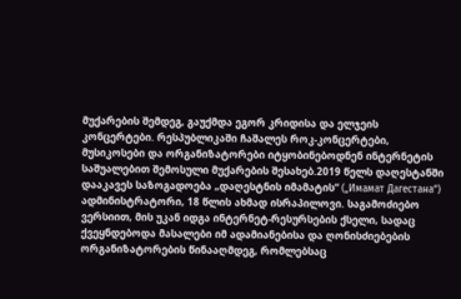მუქარების შემდეგ, გაუქმდა ეგორ კრიდისა და ელჯეის კონცერტები. რესპუბლიკაში ჩაშალეს როკ-კონცერტები, მუსიკოსები და ორგანიზატორები იტყობინებოდნენ ინტერნეტის საშუალებით შემოსული მუქარების შესახებ.2019 წელს დაღესტანში დააკავეს საზოგადოება „დაღესტნის იმამატის“ („Имамат Дагестана“) ადმინისტრატორი, 18 წლის ახმად ისრაპილოვი. საგამოძიებო ვერსიით, მის უკან იდგა ინტერნეტ-რესურსების ქსელი, სადაც ქვეყნდებოდა მასალები იმ ადამიანებისა და ღონისძიებების ორგანიზატორების წინააღმდეგ, რომლებსაც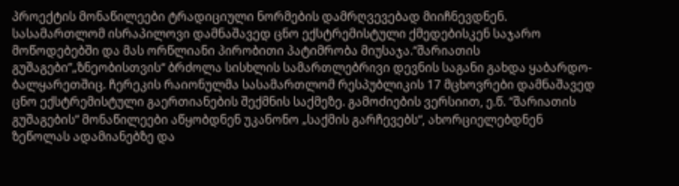პროექტის მონაწილეები ტრადიციული ნორმების დამრღვევებად მიიჩნევდნენ. სასამართლომ ისრაპილოვი დამნაშავედ ცნო ექსტრემისტული ქმედებისკენ საჯარო მოწოდებებში და მას ორწლიანი პირობითი პატიმრობა მიუსაჯა.“შარიათის გუშაგები”„ზნეობისთვის“ ბრძოლა სისხლის სამართლებრივი დევნის საგანი გახდა ყაბარდო-ბალყარეთშიც. ჩერეკის რაიონულმა სასამართლომ რესპუბლიკის 17 მცხოვრები დამნაშავედ ცნო ექსტრემისტული გაერთიანების შექმნის საქმეზე. გამოძიების ვერსიით, ე.წ. “შარიათის გუშაგების” მონაწილეები აწყობდნენ უკანონო „საქმის გარჩევებს“, ახორციელებდნენ ზეწოლას ადამიანებზე და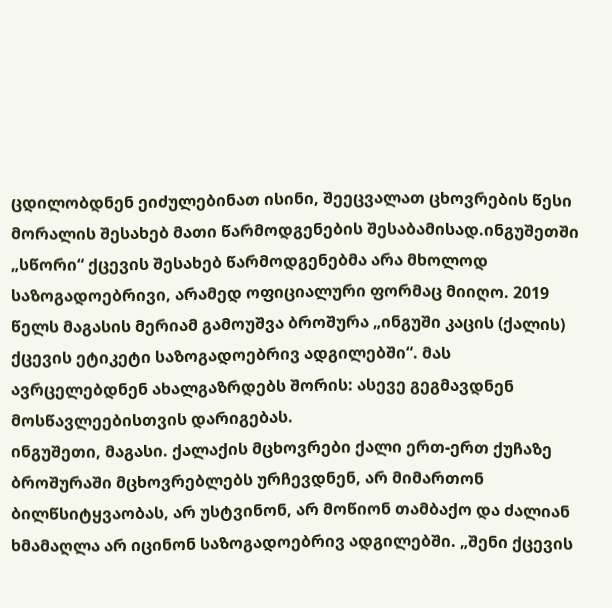ცდილობდნენ ეიძულებინათ ისინი, შეეცვალათ ცხოვრების წესი მორალის შესახებ მათი წარმოდგენების შესაბამისად.ინგუშეთში „სწორი“ ქცევის შესახებ წარმოდგენებმა არა მხოლოდ საზოგადოებრივი, არამედ ოფიციალური ფორმაც მიიღო. 2019 წელს მაგასის მერიამ გამოუშვა ბროშურა „ინგუში კაცის (ქალის) ქცევის ეტიკეტი საზოგადოებრივ ადგილებში“. მას ავრცელებდნენ ახალგაზრდებს შორის: ასევე გეგმავდნენ მოსწავლეებისთვის დარიგებას.
ინგუშეთი, მაგასი. ქალაქის მცხოვრები ქალი ერთ-ერთ ქუჩაზე
ბროშურაში მცხოვრებლებს ურჩევდნენ, არ მიმართონ ბილწსიტყვაობას, არ უსტვინონ, არ მოწიონ თამბაქო და ძალიან ხმამაღლა არ იცინონ საზოგადოებრივ ადგილებში. „შენი ქცევის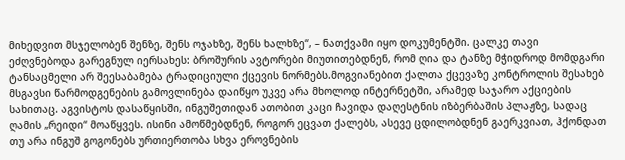მიხედვით მსჯელობენ შენზე, შენს ოჯახზე, შენს ხალხზე“, – ნათქვამი იყო დოკუმენტში. ცალკე თავი ეძღვნებოდა გარეგნულ იერსახეს: ბროშურის ავტორები მიუთითებდნენ, რომ ღია და ტანზე მჭიდროდ მომდგარი ტანსაცმელი არ შეესაბამება ტრადიციული ქცევის ნორმებს.მოგვიანებით ქალთა ქცევაზე კონტროლის შესახებ მსგავსი წარმოდგენების გამოვლინება დაიწყო უკვე არა მხოლოდ ინტერნეტში, არამედ საჯარო აქციების სახითაც. აგვისტოს დასაწყისში, ინგუშეთიდან ათობით კაცი ჩავიდა დაღესტნის იზბერბაშის პლაჟზე, სადაც ღამის „რეიდი“ მოაწყვეს. ისინი ამოწმებდნენ, როგორ ეცვათ ქალებს, ასევე ცდილობდნენ გაერკვიათ, ჰქონდათ თუ არა ინგუშ გოგონებს ურთიერთობა სხვა ეროვნების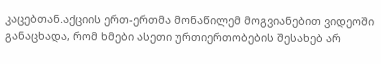კაცებთან.აქციის ერთ-ერთმა მონაწილემ მოგვიანებით ვიდეოში განაცხადა, რომ ხმები ასეთი ურთიერთობების შესახებ არ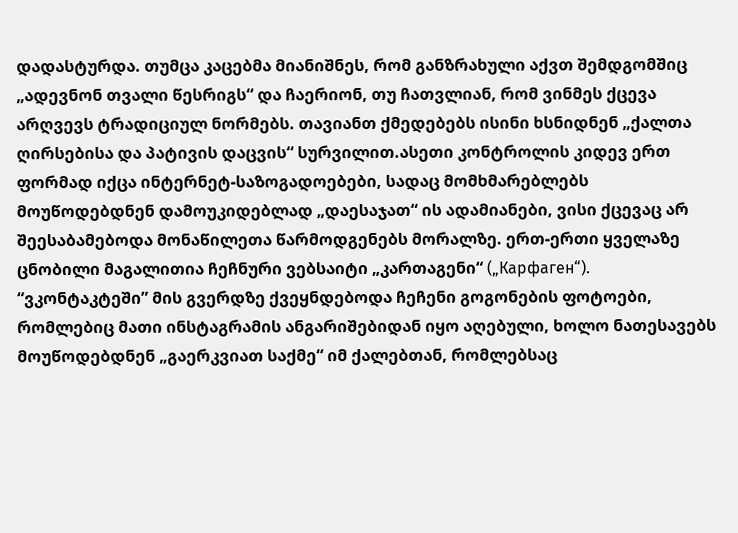დადასტურდა. თუმცა კაცებმა მიანიშნეს, რომ განზრახული აქვთ შემდგომშიც „ადევნონ თვალი წესრიგს“ და ჩაერიონ, თუ ჩათვლიან, რომ ვინმეს ქცევა არღვევს ტრადიციულ ნორმებს. თავიანთ ქმედებებს ისინი ხსნიდნენ „ქალთა ღირსებისა და პატივის დაცვის“ სურვილით.ასეთი კონტროლის კიდევ ერთ ფორმად იქცა ინტერნეტ-საზოგადოებები, სადაც მომხმარებლებს მოუწოდებდნენ დამოუკიდებლად „დაესაჯათ“ ის ადამიანები, ვისი ქცევაც არ შეესაბამებოდა მონაწილეთა წარმოდგენებს მორალზე. ერთ-ერთი ყველაზე ცნობილი მაგალითია ჩეჩნური ვებსაიტი „კართაგენი“ („Карфаген“). “ვკონტაკტეში” მის გვერდზე ქვეყნდებოდა ჩეჩენი გოგონების ფოტოები, რომლებიც მათი ინსტაგრამის ანგარიშებიდან იყო აღებული, ხოლო ნათესავებს მოუწოდებდნენ „გაერკვიათ საქმე“ იმ ქალებთან, რომლებსაც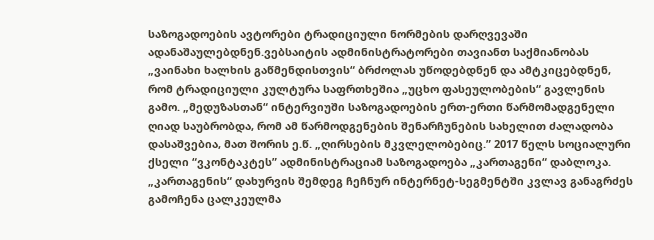საზოგადოების ავტორები ტრადიციული ნორმების დარღვევაში ადანაშაულებდნენ.ვებსაიტის ადმინისტრატორები თავიანთ საქმიანობას „ვაინახი ხალხის გაწმენდისთვის“ ბრძოლას უწოდებდნენ და ამტკიცებდნენ, რომ ტრადიციული კულტურა საფრთხეშია „უცხო ფასეულობების“ გავლენის გამო. „მედუზასთან“ ინტერვიუში საზოგადოების ერთ-ერთი წარმომადგენელი ღიად საუბრობდა, რომ ამ წარმოდგენების შენარჩუნების სახელით ძალადობა დასაშვებია, მათ შორის ე.წ. „ღირსების მკვლელობებიც.” 2017 წელს სოციალური ქსელი “ვკონტაკტეს” ადმინისტრაციამ საზოგადოება „კართაგენი“ დაბლოკა.
„კართაგენის“ დახურვის შემდეგ ჩეჩნურ ინტერნეტ-სეგმენტში კვლავ განაგრძეს გამოჩენა ცალკეულმა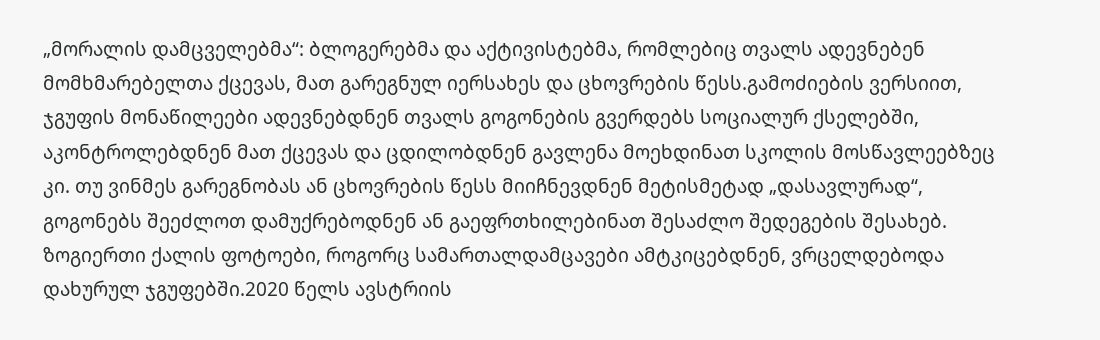„მორალის დამცველებმა“: ბლოგერებმა და აქტივისტებმა, რომლებიც თვალს ადევნებენ მომხმარებელთა ქცევას, მათ გარეგნულ იერსახეს და ცხოვრების წესს.გამოძიების ვერსიით, ჯგუფის მონაწილეები ადევნებდნენ თვალს გოგონების გვერდებს სოციალურ ქსელებში, აკონტროლებდნენ მათ ქცევას და ცდილობდნენ გავლენა მოეხდინათ სკოლის მოსწავლეებზეც კი. თუ ვინმეს გარეგნობას ან ცხოვრების წესს მიიჩნევდნენ მეტისმეტად „დასავლურად“, გოგონებს შეეძლოთ დამუქრებოდნენ ან გაეფრთხილებინათ შესაძლო შედეგების შესახებ. ზოგიერთი ქალის ფოტოები, როგორც სამართალდამცავები ამტკიცებდნენ, ვრცელდებოდა დახურულ ჯგუფებში.2020 წელს ავსტრიის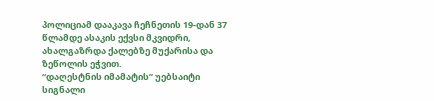პოლიციამ დააკავა ჩეჩნეთის 19-დან 37 წლამდე ასაკის ექვსი მკვიდრი, ახალგაზრდა ქალებზე მუქარისა და ზეწოლის ეჭვით.
“დაღესტნის იმამატის” უებსაიტი
სიგნალი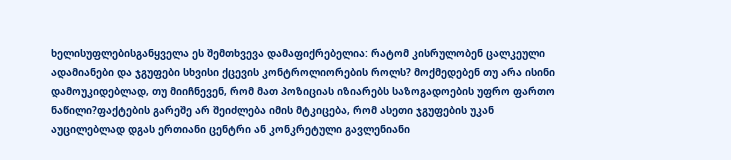ხელისუფლებისგანყველა ეს შემთხვევა დამაფიქრებელია: რატომ კისრულობენ ცალკეული ადამიანები და ჯგუფები სხვისი ქცევის კონტროლიორების როლს? მოქმედებენ თუ არა ისინი დამოუკიდებლად, თუ მიიჩნევენ, რომ მათ პოზიციას იზიარებს საზოგადოების უფრო ფართო ნაწილი?ფაქტების გარეშე არ შეიძლება იმის მტკიცება, რომ ასეთი ჯგუფების უკან აუცილებლად დგას ერთიანი ცენტრი ან კონკრეტული გავლენიანი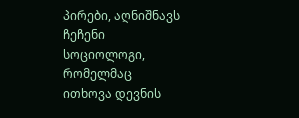პირები, აღნიშნავს ჩეჩენი სოციოლოგი, რომელმაც ითხოვა დევნის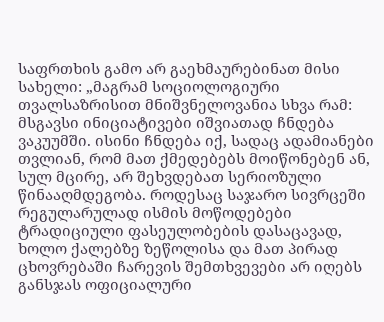საფრთხის გამო არ გაეხმაურებინათ მისი სახელი: „მაგრამ სოციოლოგიური თვალსაზრისით მნიშვნელოვანია სხვა რამ: მსგავსი ინიციატივები იშვიათად ჩნდება ვაკუუმში. ისინი ჩნდება იქ, სადაც ადამიანები თვლიან, რომ მათ ქმედებებს მოიწონებენ ან, სულ მცირე, არ შეხვდებათ სერიოზული წინააღმდეგობა. როდესაც საჯარო სივრცეში რეგულარულად ისმის მოწოდებები ტრადიციული ფასეულობების დასაცავად, ხოლო ქალებზე ზეწოლისა და მათ პირად ცხოვრებაში ჩარევის შემთხვევები არ იღებს განსჯას ოფიციალური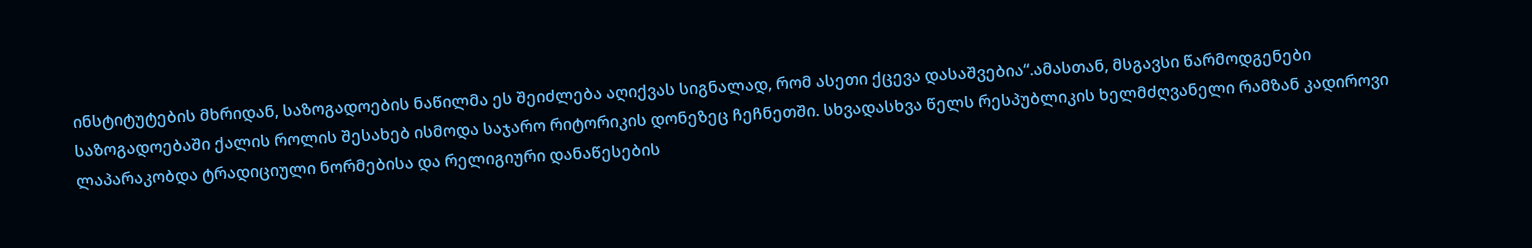ინსტიტუტების მხრიდან, საზოგადოების ნაწილმა ეს შეიძლება აღიქვას სიგნალად, რომ ასეთი ქცევა დასაშვებია“.ამასთან, მსგავსი წარმოდგენები საზოგადოებაში ქალის როლის შესახებ ისმოდა საჯარო რიტორიკის დონეზეც ჩეჩნეთში. სხვადასხვა წელს რესპუბლიკის ხელმძღვანელი რამზან კადიროვი ლაპარაკობდა ტრადიციული ნორმებისა და რელიგიური დანაწესების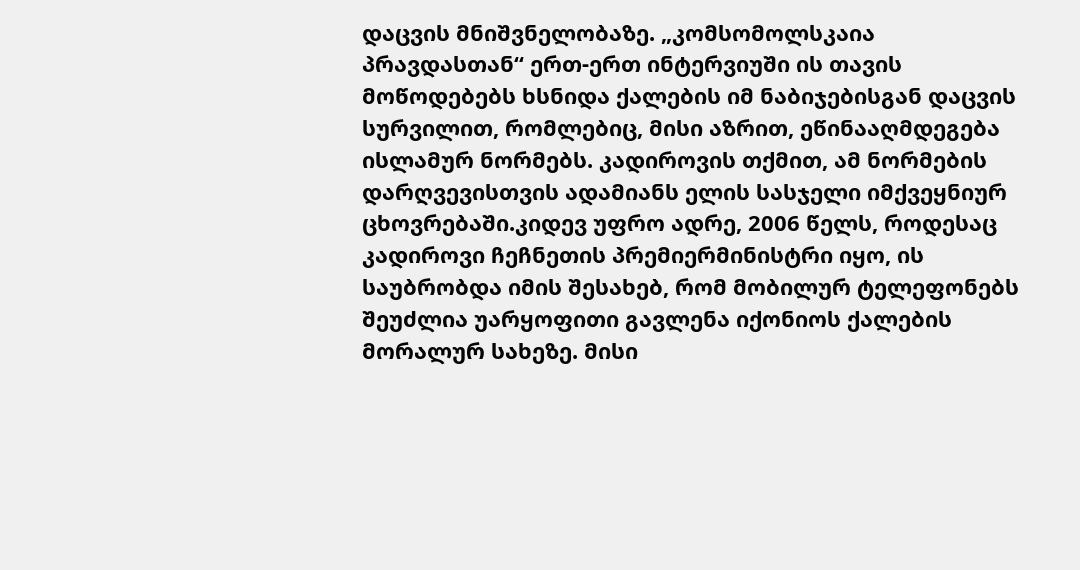დაცვის მნიშვნელობაზე. „კომსომოლსკაია პრავდასთან“ ერთ-ერთ ინტერვიუში ის თავის მოწოდებებს ხსნიდა ქალების იმ ნაბიჯებისგან დაცვის სურვილით, რომლებიც, მისი აზრით, ეწინააღმდეგება ისლამურ ნორმებს. კადიროვის თქმით, ამ ნორმების დარღვევისთვის ადამიანს ელის სასჯელი იმქვეყნიურ ცხოვრებაში.კიდევ უფრო ადრე, 2006 წელს, როდესაც კადიროვი ჩეჩნეთის პრემიერმინისტრი იყო, ის საუბრობდა იმის შესახებ, რომ მობილურ ტელეფონებს შეუძლია უარყოფითი გავლენა იქონიოს ქალების მორალურ სახეზე. მისი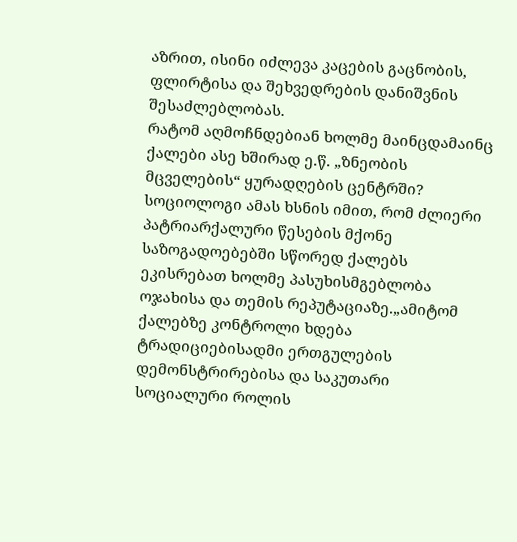აზრით, ისინი იძლევა კაცების გაცნობის, ფლირტისა და შეხვედრების დანიშვნის შესაძლებლობას.
რატომ აღმოჩნდებიან ხოლმე მაინცდამაინც ქალები ასე ხშირად ე.წ. „ზნეობის მცველების“ ყურადღების ცენტრში? სოციოლოგი ამას ხსნის იმით, რომ ძლიერი პატრიარქალური წესების მქონე საზოგადოებებში სწორედ ქალებს ეკისრებათ ხოლმე პასუხისმგებლობა ოჯახისა და თემის რეპუტაციაზე.„ამიტომ ქალებზე კონტროლი ხდება ტრადიციებისადმი ერთგულების დემონსტრირებისა და საკუთარი სოციალური როლის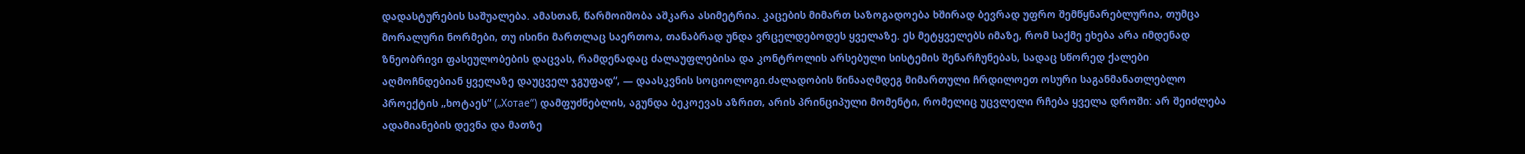დადასტურების საშუალება. ამასთან, წარმოიშობა აშკარა ასიმეტრია. კაცების მიმართ საზოგადოება ხშირად ბევრად უფრო შემწყნარებლურია, თუმცა მორალური ნორმები, თუ ისინი მართლაც საერთოა, თანაბრად უნდა ვრცელდებოდეს ყველაზე. ეს მეტყველებს იმაზე, რომ საქმე ეხება არა იმდენად ზნეობრივი ფასეულობების დაცვას, რამდენადაც ძალაუფლებისა და კონტროლის არსებული სისტემის შენარჩუნებას, სადაც სწორედ ქალები აღმოჩნდებიან ყველაზე დაუცველ ჯგუფად“, — დაასკვნის სოციოლოგი.ძალადობის წინააღმდეგ მიმართული ჩრდილოეთ ოსური საგანმანათლებლო პროექტის „ხოტაეს“ („Хотае“) დამფუძნებლის, აგუნდა ბეკოევას აზრით, არის პრინციპული მომენტი, რომელიც უცვლელი რჩება ყველა დროში: არ შეიძლება ადამიანების დევნა და მათზე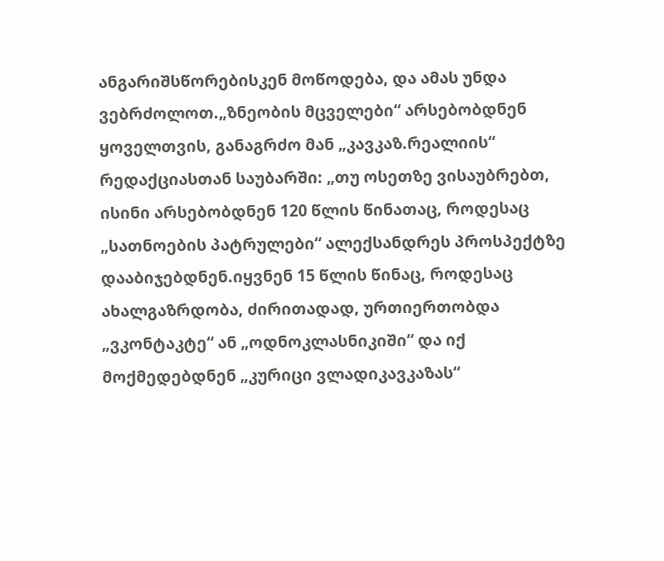ანგარიშსწორებისკენ მოწოდება, და ამას უნდა ვებრძოლოთ.„ზნეობის მცველები“ არსებობდნენ ყოველთვის, განაგრძო მან „კავკაზ.რეალიის“ რედაქციასთან საუბარში: „თუ ოსეთზე ვისაუბრებთ, ისინი არსებობდნენ 120 წლის წინათაც, როდესაც „სათნოების პატრულები“ ალექსანდრეს პროსპექტზე დააბიჯებდნენ.იყვნენ 15 წლის წინაც, როდესაც ახალგაზრდობა, ძირითადად, ურთიერთობდა „ვკონტაკტე“ ან „ოდნოკლასნიკიში“ და იქ მოქმედებდნენ „კურიცი ვლადიკავკაზას“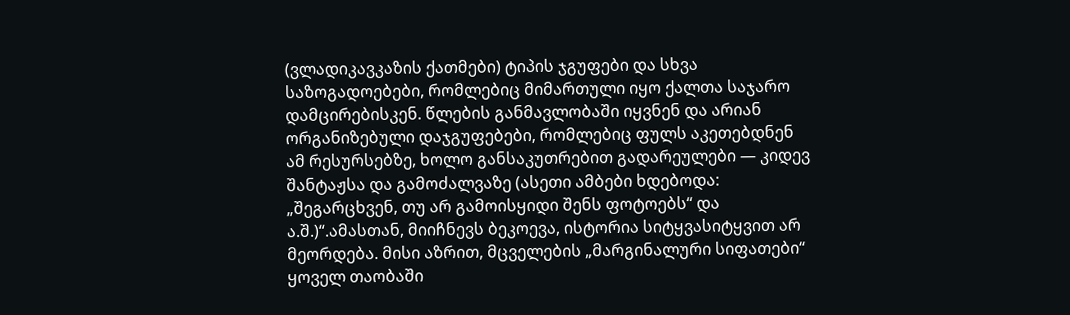(ვლადიკავკაზის ქათმები) ტიპის ჯგუფები და სხვა საზოგადოებები, რომლებიც მიმართული იყო ქალთა საჯარო დამცირებისკენ. წლების განმავლობაში იყვნენ და არიან ორგანიზებული დაჯგუფებები, რომლებიც ფულს აკეთებდნენ ამ რესურსებზე, ხოლო განსაკუთრებით გადარეულები — კიდევ შანტაჟსა და გამოძალვაზე (ასეთი ამბები ხდებოდა: „შეგარცხვენ, თუ არ გამოისყიდი შენს ფოტოებს“ და ა.შ.)“.ამასთან, მიიჩნევს ბეკოევა, ისტორია სიტყვასიტყვით არ მეორდება. მისი აზრით, მცველების „მარგინალური სიფათები“ ყოველ თაობაში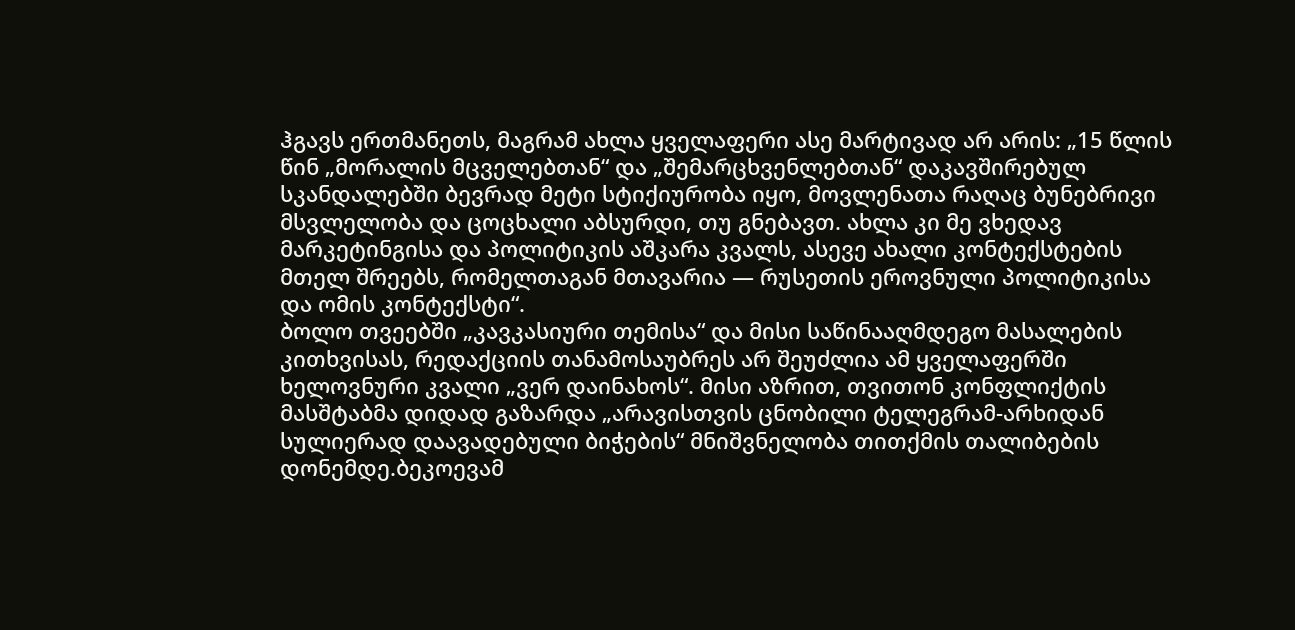ჰგავს ერთმანეთს, მაგრამ ახლა ყველაფერი ასე მარტივად არ არის: „15 წლის წინ „მორალის მცველებთან“ და „შემარცხვენლებთან“ დაკავშირებულ სკანდალებში ბევრად მეტი სტიქიურობა იყო, მოვლენათა რაღაც ბუნებრივი მსვლელობა და ცოცხალი აბსურდი, თუ გნებავთ. ახლა კი მე ვხედავ მარკეტინგისა და პოლიტიკის აშკარა კვალს, ასევე ახალი კონტექსტების მთელ შრეებს, რომელთაგან მთავარია — რუსეთის ეროვნული პოლიტიკისა და ომის კონტექსტი“.
ბოლო თვეებში „კავკასიური თემისა“ და მისი საწინააღმდეგო მასალების კითხვისას, რედაქციის თანამოსაუბრეს არ შეუძლია ამ ყველაფერში ხელოვნური კვალი „ვერ დაინახოს“. მისი აზრით, თვითონ კონფლიქტის მასშტაბმა დიდად გაზარდა „არავისთვის ცნობილი ტელეგრამ-არხიდან სულიერად დაავადებული ბიჭების“ მნიშვნელობა თითქმის თალიბების დონემდე.ბეკოევამ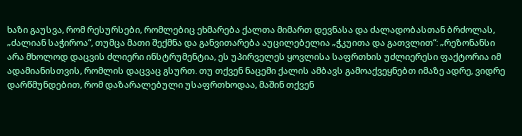ხაზი გაუსვა, რომ რესურსები, რომლებიც ეხმარება ქალთა მიმართ დევნასა და ძალადობასთან ბრძოლას, „ძალიან საჭიროა“, თუმცა მათი შექმნა და განვითარება აუცილებელია „ჭკუითა და გათვლით“: „რეზონანსი არა მხოლოდ დაცვის ძლიერი ინსტრუმენტია, ეს უპირველეს ყოვლისა საფრთხის უძლიერესი ფაქტორია იმ ადამიანისთვის, რომლის დაცვაც გსურთ. თუ თქვენ ნაცემი ქალის ამბავს გამოაქვეყნებთ იმაზე ადრე, ვიდრე დარწმუნდებით, რომ დაზარალებული უსაფრთხოდაა, მაშინ თქვენ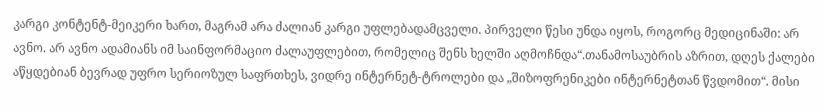კარგი კონტენტ-მეიკერი ხართ, მაგრამ არა ძალიან კარგი უფლებადამცველი. პირველი წესი უნდა იყოს, როგორც მედიცინაში: არ ავნო. არ ავნო ადამიანს იმ საინფორმაციო ძალაუფლებით, რომელიც შენს ხელში აღმოჩნდა“.თანამოსაუბრის აზრით, დღეს ქალები აწყდებიან ბევრად უფრო სერიოზულ საფრთხეს, ვიდრე ინტერნეტ-ტროლები და „შიზოფრენიკები ინტერნეტთან წვდომით“. მისი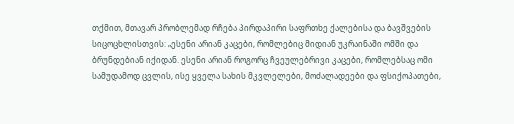თქმით, მთავარ პრობლემად რჩება პირდაპირი საფრთხე ქალებისა და ბავშვების სიცოცხლისთვის: „ესენი არიან კაცები, რომლებიც მიდიან უკრაინაში ომში და ბრუნდებიან იქიდან. ესენი არიან როგორც ჩვეულებრივი კაცები, რომლებსაც ომი სამუდამოდ ცვლის, ისე ყველა სახის მკვლელები, მოძალადეები და ფსიქოპათები,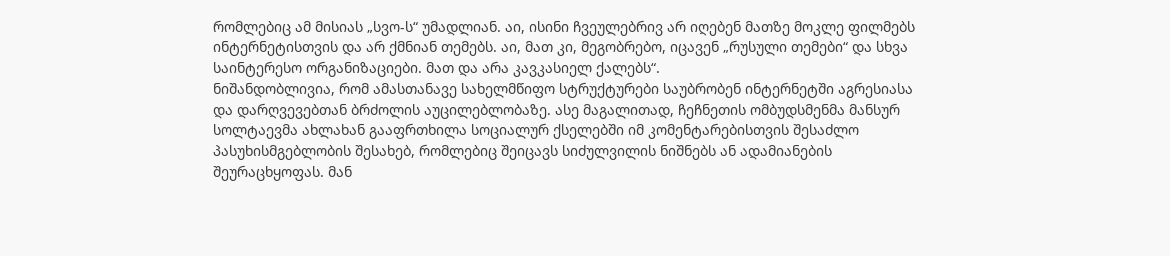რომლებიც ამ მისიას „სვო-ს“ უმადლიან. აი, ისინი ჩვეულებრივ არ იღებენ მათზე მოკლე ფილმებს ინტერნეტისთვის და არ ქმნიან თემებს. აი, მათ კი, მეგობრებო, იცავენ „რუსული თემები“ და სხვა საინტერესო ორგანიზაციები. მათ და არა კავკასიელ ქალებს“.
ნიშანდობლივია, რომ ამასთანავე სახელმწიფო სტრუქტურები საუბრობენ ინტერნეტში აგრესიასა და დარღვევებთან ბრძოლის აუცილებლობაზე. ასე მაგალითად, ჩეჩნეთის ომბუდსმენმა მანსურ სოლტაევმა ახლახან გააფრთხილა სოციალურ ქსელებში იმ კომენტარებისთვის შესაძლო პასუხისმგებლობის შესახებ, რომლებიც შეიცავს სიძულვილის ნიშნებს ან ადამიანების შეურაცხყოფას. მან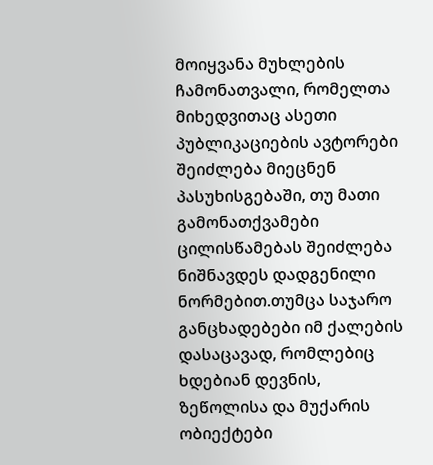მოიყვანა მუხლების ჩამონათვალი, რომელთა მიხედვითაც ასეთი პუბლიკაციების ავტორები შეიძლება მიეცნენ პასუხისგებაში, თუ მათი გამონათქვამები ცილისწამებას შეიძლება ნიშნავდეს დადგენილი ნორმებით.თუმცა საჯარო განცხადებები იმ ქალების დასაცავად, რომლებიც ხდებიან დევნის, ზეწოლისა და მუქარის ობიექტები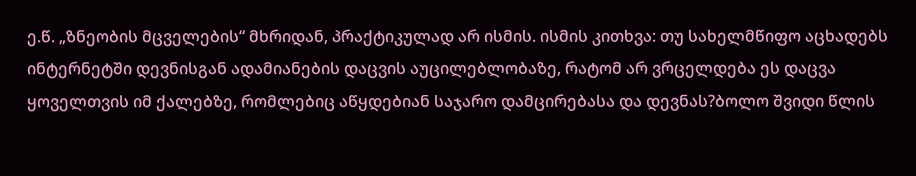ე.წ. „ზნეობის მცველების“ მხრიდან, პრაქტიკულად არ ისმის. ისმის კითხვა: თუ სახელმწიფო აცხადებს ინტერნეტში დევნისგან ადამიანების დაცვის აუცილებლობაზე, რატომ არ ვრცელდება ეს დაცვა ყოველთვის იმ ქალებზე, რომლებიც აწყდებიან საჯარო დამცირებასა და დევნას?ბოლო შვიდი წლის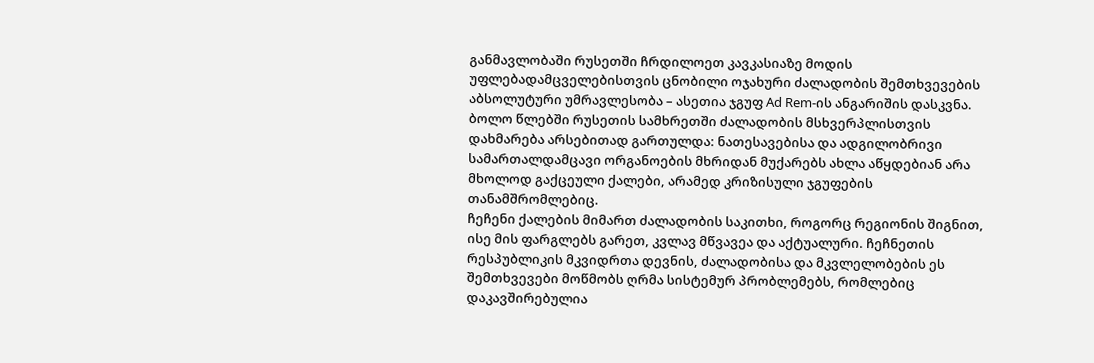განმავლობაში რუსეთში ჩრდილოეთ კავკასიაზე მოდის უფლებადამცველებისთვის ცნობილი ოჯახური ძალადობის შემთხვევების აბსოლუტური უმრავლესობა – ასეთია ჯგუფ Ad Rem-ის ანგარიშის დასკვნა. ბოლო წლებში რუსეთის სამხრეთში ძალადობის მსხვერპლისთვის დახმარება არსებითად გართულდა: ნათესავებისა და ადგილობრივი სამართალდამცავი ორგანოების მხრიდან მუქარებს ახლა აწყდებიან არა მხოლოდ გაქცეული ქალები, არამედ კრიზისული ჯგუფების თანამშრომლებიც.
ჩეჩენი ქალების მიმართ ძალადობის საკითხი, როგორც რეგიონის შიგნით, ისე მის ფარგლებს გარეთ, კვლავ მწვავეა და აქტუალური. ჩეჩნეთის რესპუბლიკის მკვიდრთა დევნის, ძალადობისა და მკვლელობების ეს შემთხვევები მოწმობს ღრმა სისტემურ პრობლემებს, რომლებიც დაკავშირებულია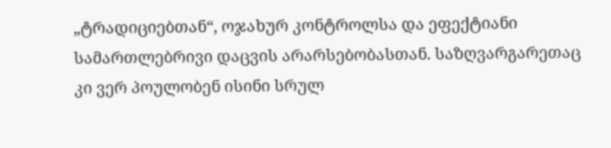„ტრადიციებთან“, ოჯახურ კონტროლსა და ეფექტიანი სამართლებრივი დაცვის არარსებობასთან. საზღვარგარეთაც კი ვერ პოულობენ ისინი სრულ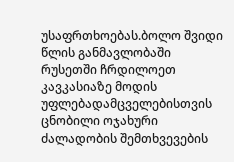უსაფრთხოებას.ბოლო შვიდი წლის განმავლობაში რუსეთში ჩრდილოეთ კავკასიაზე მოდის უფლებადამცველებისთვის ცნობილი ოჯახური ძალადობის შემთხვევების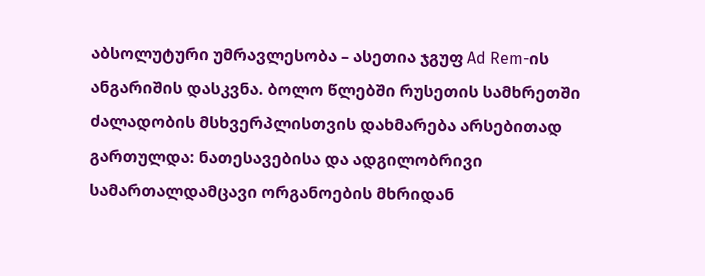აბსოლუტური უმრავლესობა – ასეთია ჯგუფ Ad Rem-ის ანგარიშის დასკვნა. ბოლო წლებში რუსეთის სამხრეთში ძალადობის მსხვერპლისთვის დახმარება არსებითად გართულდა: ნათესავებისა და ადგილობრივი სამართალდამცავი ორგანოების მხრიდან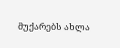მუქარებს ახლა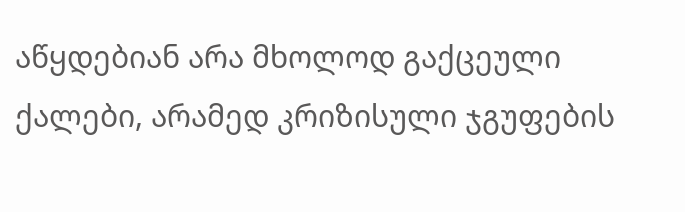აწყდებიან არა მხოლოდ გაქცეული ქალები, არამედ კრიზისული ჯგუფების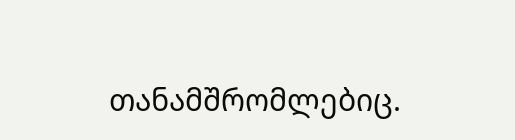თანამშრომლებიც.